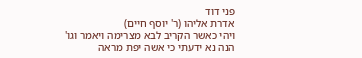פני דוד
אדרת אליהו (ר' יוסף חיים)
ויהי כאשר הקריב לבא מצרימה ויאמר וגו' הנה נא ידעתי כי אשה יפת מראה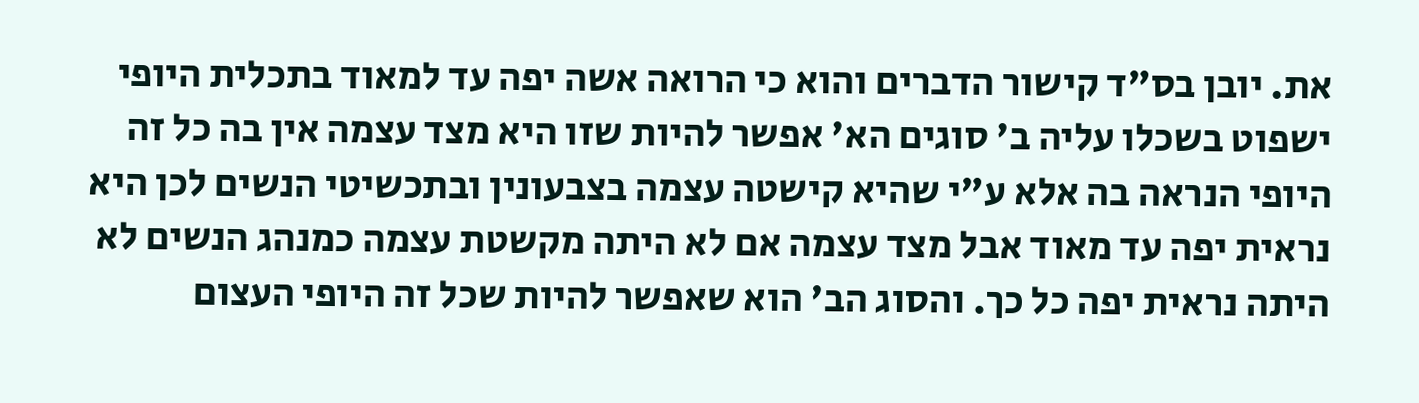את. יובן בס"ד קישור הדברים והוא כי הרואה אשה יפה עד למאוד בתכלית היופי ישפוט בשכלו עליה ב' סוגים הא' אפשר להיות שזו היא מצד עצמה אין בה כל זה היופי הנראה בה אלא ע"י שהיא קישטה עצמה בצבעונין ובתכשיטי הנשים לכן היא נראית יפה עד מאוד אבל מצד עצמה אם לא היתה מקשטת עצמה כמנהג הנשים לא היתה נראית יפה כל כך. והסוג הב' הוא שאפשר להיות שכל זה היופי העצום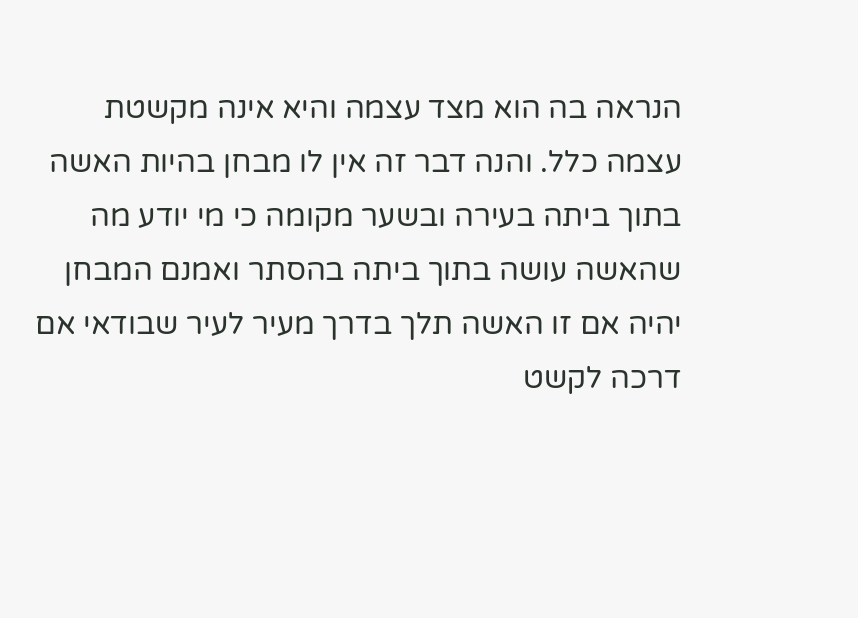הנראה בה הוא מצד עצמה והיא אינה מקשטת עצמה כלל. והנה דבר זה אין לו מבחן בהיות האשה בתוך ביתה בעירה ובשער מקומה כי מי יודע מה שהאשה עושה בתוך ביתה בהסתר ואמנם המבחן יהיה אם זו האשה תלך בדרך מעיר לעיר שבודאי אם דרכה לקשט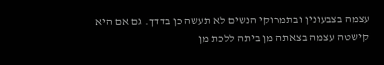עצמה בצבעונין ובתמרוקי הנשים לא תעשה כן בדדך. גם אם היא קישטה עצמה בצאתה מן ביתה ללכת מן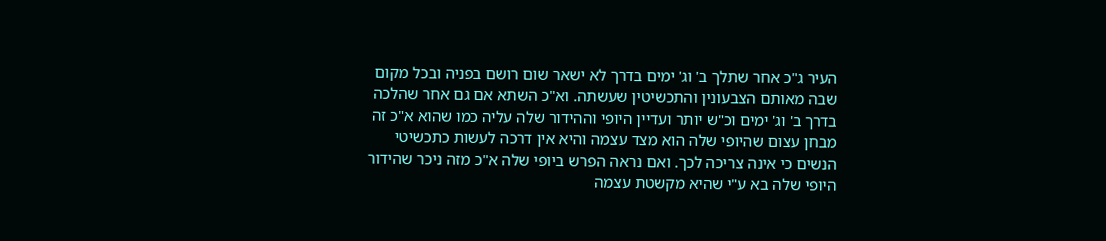העיר ג"כ אחר שתלך ב' וג' ימים בדרך לא ישאר שום רושם בפניה ובכל מקום שבה מאותם הצבעונין והתכשיטין שעשתה. וא"כ השתא אם גם אחר שהלכה בדרך ב' וג' ימים וכ"ש יותר ועדיין היופי וההידור שלה עליה כמו שהוא א"כ זה מבחן עצום שהיופי שלה הוא מצד עצמה והיא אין דרכה לעשות כתכשיטי הנשים כי אינה צריכה לכך. ואם נראה הפרש ביופי שלה א"כ מזה ניכר שהידור היופי שלה בא ע"י שהיא מקשטת עצמה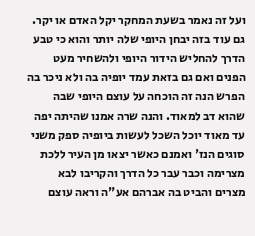ועל זה נאמר בשעת המחקר יקל האדם או יקר. גם עוד בזה יבחן היופי שלה יותר והוא כי טבע הדרך להחליש הידור היופי ולהשחיר מעט הפנים ואם גם בזאת עמד יופיה בה ולא ניכר בה הפרש הנה זה הוכחה על עוצם היופי שבה שהוא דב למאוד. והנה שרה אמנו שהיתה יפה עד מאוד יוכל השכל לעשות ביופיה ספק משני סוגים הנז' ואמנם כאשר יצאו מן העיר ללכת מצרימה וכבר עבר כל הדרך והקריבו לבא מצרים והביט בה אברהם אע"ה וראה עוצם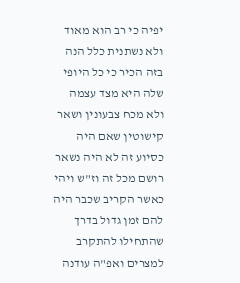יפיה כי רב הוא מאוד ולא נשתנית כלל הנה בזה הכיר כי כל היופי שלה היא מצד עצמה ולא מכח צבעונין ושאר קישוטין שאם היה כסיוע זה לא היה נשאר רושם מכל זה וז"ש ויהי כאשר הקריב שכבר היה להם זמן גדול בדרך שהתחילו להתקרב למצרים ואפ"ה עודנה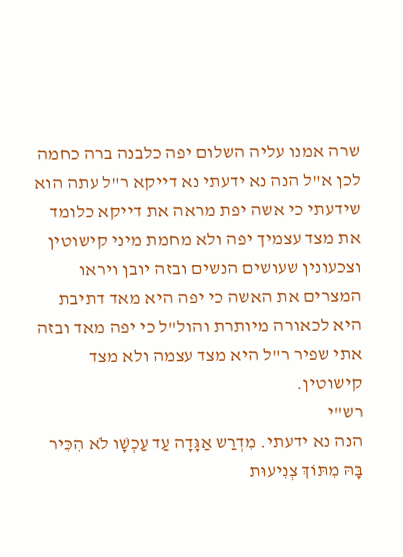שרה אמנו עליה השלום יפה כלבנה ברה כחמה לכן א"ל הנה נא ידעתי נא דייקא ר"ל עתה הוא שידעתי כי אשה יפת מראה את דייקא כלומד את מצד עצמיך יפה ולא מחמת מיני קישוטין וצכעונין שעושים הנשים ובזה יובן ויראו המצרים את האשה כי יפה היא מאד דתיבת היא לכאורה מיותרת והול"ל כי יפה מאד ובזה אתי שפיר ר"ל היא מצד עצמה ולא מצד קישוטין.
רש"י
הנה נא ידעתי. מִדְרַש אַגָּדָה עַד עַכְשָׁו לֹא הִכִּיר בָּהּ מִתּוֹךְ צְנִיעוּת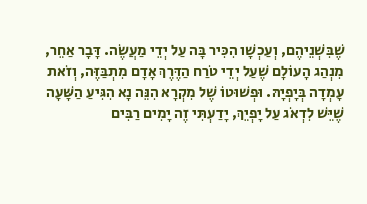שֶׁבִּשְׁנֵיהֶם, וְעַכְשָׁו הִכִּיר בָּה עַל יְדֵי מַעֲשֶׂה. דָּבָר אַחֵר, מִנְהַג הָעוֹלָם שֶׁעַל יְדֵי טֹרַח הַדֶּרֶךְ אָדָם מִתְבַּזֶּה, וְזֹאת עָמְדָה בְּיָפְיָהּ. וּפְשׁוּטוֹ שֶׁל מִקְרָא הִנֵּה נָא הִגִּיעַ הַשָּׁעָה שֶׁיֵּשׁ לִדְאֹג עַל יָפְיֵךְ, יָדַעְתִּי זֶה יָמִים רַבִּים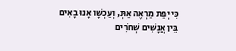כִּי יְפַת מַרְאֶה אַתְּ, וְעַכְשָׁו אָנוּ בָאִים בֵּין אֲנָשִׁים שְׁחֹרִים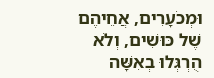וּמְכֹעָרִים, אֲחֵיהֶם שֶׁל כּוּשִׁים, וְלֹא הֻרְגְּלוּ בְאִשָּׁה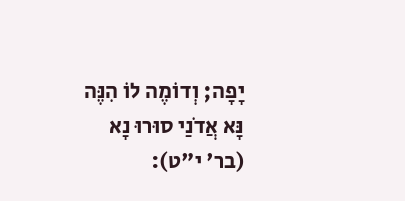יָפָה; וְדוֹמֶה לוֹ הִנֶּה נָּא אֲדֹנַי סוּרוּ נָא (בר' י"ט):